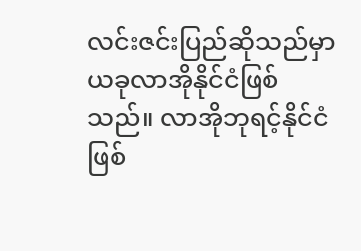လင်းဇင်းပြည်ဆိုသည်မှာ ယခုလာအိုနိုင်ငံဖြစ်သည်။ လာအိုဘုရင့်နိုင်ငံဖြစ်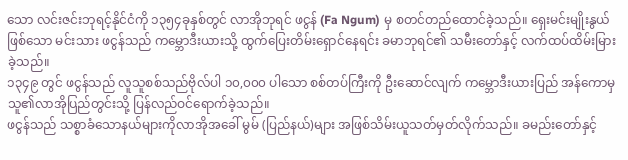သော လင်းဇင်းဘုရင့်နိုင်ငံကို ၁၃၅၄ခုနှစ်တွင် လာအိုဘုရင် ဖငွန် (Fa Ngum) မှ စတင်တည်ထောင်ခဲ့သည်။ ရှေးမင်းမျိုးနွယ်ဖြစ်သော မင်းသား ဖငွန်သည် ကမ္ဘောဒီးယားသို့ ထွက်ပြေးတိမ်းရှောင်နေရင်း ခမာဘုရင်၏ သမီးတော်နှင့် လက်ထပ်ထိမ်းမြားခဲ့သည်။
၁၃၄၉ တွင် ဖငွန်သည် လူသူစစ်သည်ဗိုလ်ပါ ၁၀,၀၀၀ ပါသော စစ်တပ်ကြီးကို ဦးဆောင်လျက် ကမ္ဘောဒီးယားပြည် အန်ကောမှ သူ၏လာအိုပြည်တွင်းသို့ ပြန်လည်ဝင်ရောက်ခဲ့သည်။
ဖငွန်သည် သစ္စာခံသောနယ်များကိုလာအိုအခေါ် မွမ် (ပြည်နယ်)များ အဖြစ်သိမ်းယူသတ်မှတ်လိုက်သည်။ ခမည်းတော်နှင့်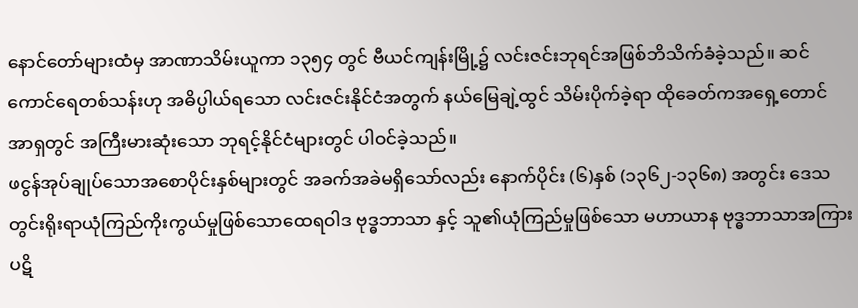နောင်တော်များထံမှ အာဏာသိမ်းယူကာ ၁၃၅၄ တွင် ဗီယင်ကျန်းမြို့၌ လင်းဇင်းဘုရင်အဖြစ်ဘိသိက်ခံခဲ့သည်။ ဆင်ကောင်ရေတစ်သန်းဟု အဓိပ္ပါယ်ရသော လင်းဇင်းနိုင်ငံအတွက် နယ်မြေချဲ့ထွင် သိမ်းပိုက်ခဲ့ရာ ထိုခေတ်ကအရှေ့တောင်အာရှတွင် အကြီးမားဆုံးသော ဘုရင့်နိုင်ငံများတွင် ပါဝင်ခဲ့သည်။
ဖငွန်အုပ်ချုပ်သောအစောပိုင်းနှစ်များတွင် အခက်အခဲမရှိသော်လည်း နောက်ပိုင်း (၆)နှစ် (၁၃၆၂-၁၃၆၈) အတွင်း ဒေသတွင်းရိုးရာယုံကြည်ကိုးကွယ်မှုဖြစ်သောထေရဝါဒ ဗုဒ္ဓဘာသာ နှင့် သူ၏ယုံကြည်မှုဖြစ်သော မဟာယာန ဗုဒ္ဓဘာသာအကြား ပဋိ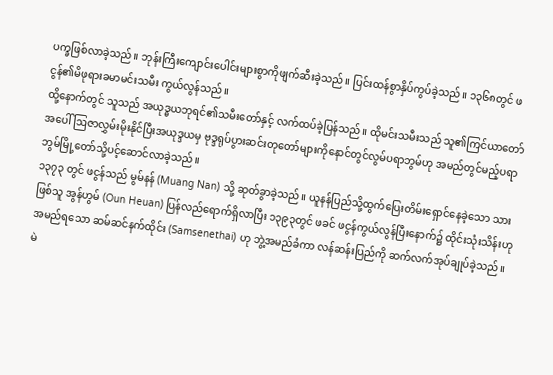ပက္ခဖြစ်လာခဲ့သည်။ ဘုန်းကြီးကျောင်းပေါင်းများစွာကိုဖျက်ဆီးခဲ့သည်။ ပြင်းထန်စွာနှိပ်ကွပ်ခဲ့သည်။ ၁၃၆၈တွင် ဖငွန်၏မိဖုရားခမာမင်းသမီး ကွယ်လွန်သည်။
ထို့နောက်တွင် သူသည် အယုဒ္ဓယဘုရင်၏သမီးတော်နှင့် လက်ထပ်ခဲ့ပြန်သည်။ ထိုမင်းသမီးသည် သူ၏ကြင်ယာတော်အပေါ် ဩဇာလွှမ်းမိုးနိုင်ပြီးအယုဒ္ဒယမှ ဗုဒ္ဒရုပ်ပွားဆင်းတုတော်များကိုနောင်တွင်လွမ်ပရာဘွမ်ဟု အမည်တွင်မည့်ပရာဘွမ်မြို့တော်သို့ပင့်ဆောင်လာခဲ့သည်။
၁၃၇၃ တွင် ဖငွန်သည် မွမ်နန် (Muang Nan) သို့ ဆုတ်ခွာခဲ့သည်။ ယူနန်ပြည်သို့ထွက်ပြေးတိမ်းရှောင်နေခဲ့သော သားဖြစ်သူ အွန်ဟွမ် (Oun Heuan) ပြန်လည်ရောက်ရှိလာပြီး ၁၃၉၃တွင် ဖခင် ဖငွန်ကွယ်လွန်ပြီးနောက်၌ ထိုင်းသုံးသိန်းဟု အမည်ရသော ဆမ်ဆင်နက်ထိုင်း (Samsenethai) ဟု ဘွဲ့အမည်ခံကာ လန်ဆန်းပြည်ကို ဆက်လက်အုပ်ချုပ်ခဲ့သည်။
မဲ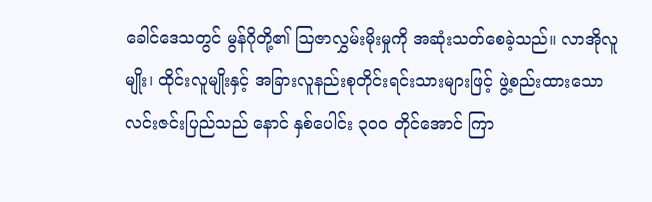ခေါင်ဒေသတွင် မွန်ဂိုတို့၏ ဩဇာလွှမ်းမိုးမှုကို အဆုံးသတ်စေခဲ့သည်။ လာအိုလူမျိုး၊ ထိုင်းလူမျိုးနှင့် အခြားလူနည်းစုတိုင်းရင်းသားများဖြင့် ဖွဲ့စည်းထားသော လင်းဇင်းပြည်သည် နောင် နှစ်ပေါင်း ၃၀၀ တိုင်အောင် ကြာ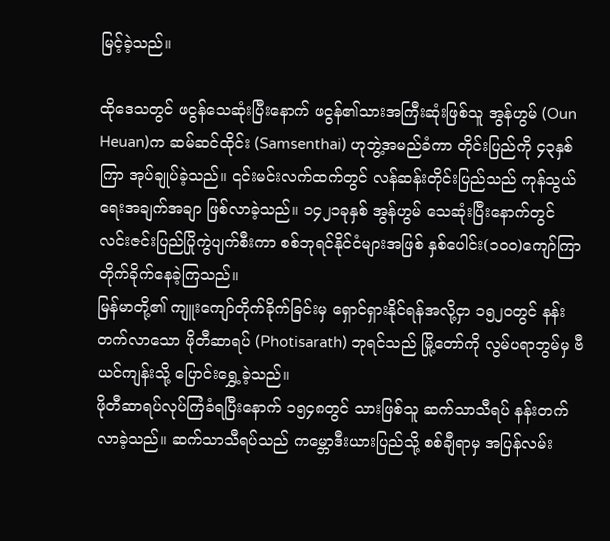မြင့်ခဲ့သည်။

ထိုဒေသတွင် ဖငွန်သေဆုံးပြီးနောက် ဖငွန်၏သားအကြီးဆုံးဖြစ်သူ အွန်ဟွမ် (Oun Heuan)က ဆမ်ဆင်ထိုင်း (Samsenthai) ဟုဘွဲ့အမည်ခံကာ တိုင်းပြည်ကို ၄၃နှစ်ကြာ အုပ်ချုပ်ခဲ့သည်။ ၎င်းမင်းလက်ထက်တွင် လန်ဆန်းတိုင်းပြည်သည် ကုန်သွယ်ရေးအချက်အချာ ဖြစ်လာခဲ့သည်။ ၁၄၂၁ခုနှစ် အွန်ဟွမ် သေဆုံးပြီးနောက်တွင် လင်းဇင်းပြည်ပြိုကွဲပျက်စီးကာ စစ်ဘုရင်နိုင်ငံများအဖြစ် နှစ်ပေါင်း(၁၀၀)ကျော်ကြာ တိုက်ခိုက်နေခဲ့ကြသည်။
မြန်မာတို့၏ ကျူးကျော်တိုက်ခိုက်ခြင်းမှ ရှောင်ရှားနိုင်ရန်အလို့ငှာ ၁၅၂၀တွင် နန်းတက်လာသော ဖိုတီဆာရပ် (Photisarath) ဘုရင်သည် မြို့တော်ကို လွမ်ပရာဘွမ်မှ ဗီယင်ကျန်းသို့ ပြောင်းရွှေ့ခဲ့သည်။
ဖိုတီဆာရပ်လုပ်ကြံခံရပြီးနောက် ၁၅၄၈တွင် သားဖြစ်သူ ဆက်သာသီရပ် နန်းတက်လာခဲ့သည်။ ဆက်သာသီရပ်သည် ကမ္ဘောဒီးယားပြည်သို့ စစ်ချီရာမှ အပြန်လမ်း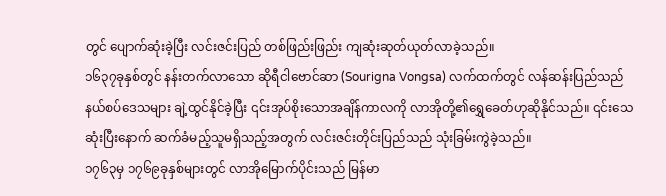တွင် ပျောက်ဆုံးခဲ့ပြီး လင်းဇင်းပြည် တစ်ဖြည်းဖြည်း ကျဆုံးဆုတ်ယုတ်လာခဲ့သည်။
၁၆၃၇ခုနှစ်တွင် နန်းတက်လာသော ဆိုရီငါဗောင်ဆာ (Sourigna Vongsa) လက်ထက်တွင် လန်ဆန်းပြည်သည် နယ်စပ်ဒေသများ ချဲ့ထွင်နိုင်ခဲ့ပြီး ၎င်းအုပ်စိုးသောအချိန်ကာလကို လာအိုတို့၏ရွှေခေတ်ဟုဆိုနိုင်သည်။ ၎င်းသေဆုံးပြီးနောက် ဆက်ခံမည့်သူမရှိသည့်အတွက် လင်းဇင်းတိုင်းပြည်သည် သုံးခြမ်းကွဲခဲ့သည်။
၁၇၆၃မှ ၁၇၆၉ခုနှစ်များတွင် လာအိုမြောက်ပိုင်းသည် မြန်မာ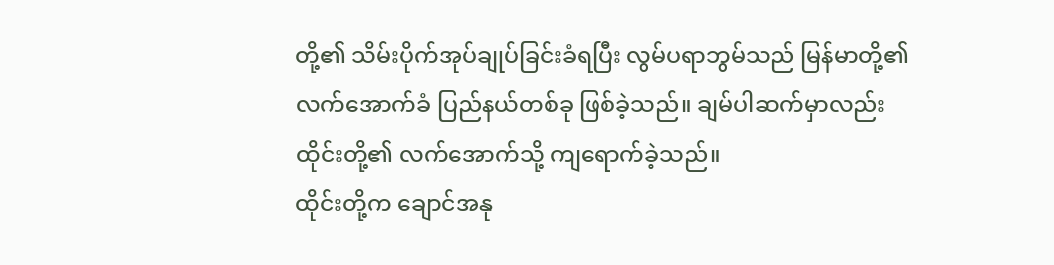တို့၏ သိမ်းပိုက်အုပ်ချုပ်ခြင်းခံရပြီး လွမ်ပရာဘွမ်သည် မြန်မာတို့၏ လက်အောက်ခံ ပြည်နယ်တစ်ခု ဖြစ်ခဲ့သည်။ ချမ်ပါဆက်မှာလည်း ထိုင်းတို့၏ လက်အောက်သို့ ကျရောက်ခဲ့သည်။
ထိုင်းတို့က ချောင်အနု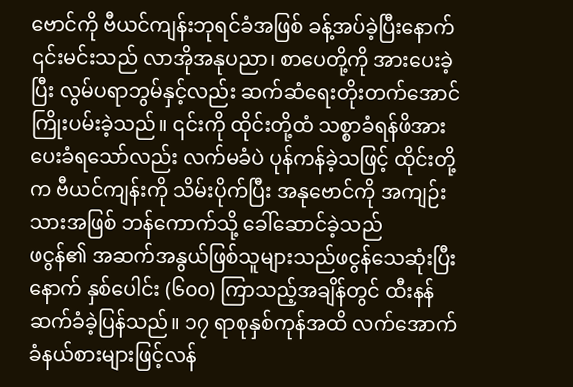ဗောင်ကို ဗီယင်ကျန်းဘုရင်ခံအဖြစ် ခန့်အပ်ခဲ့ပြီးနောက် ၎င်းမင်းသည် လာအိုအနုပညာ၊ စာပေတို့ကို အားပေးခဲ့ပြီး လွမ်ပရာဘွမ်နှင့်လည်း ဆက်ဆံရေးတိုးတက်အောင် ကြိုးပမ်းခဲ့သည်။ ၎င်းကို ထိုင်းတို့ထံ သစ္စာခံရန်ဖိအားပေးခံရသော်လည်း လက်မခံပဲ ပုန်ကန်ခဲ့သဖြင့် ထိုင်းတို့က ဗီယင်ကျန်းကို သိမ်းပိုက်ပြီး အနုဗောင်ကို အကျဉ်းသားအဖြစ် ဘန်ကောက်သို့ ခေါ်ဆောင်ခဲ့သည်
ဖငွန်၏ အဆက်အနွယ်ဖြစ်သူများသည်ဖငွန်သေဆုံးပြီးနောက် နှစ်ပေါင်း (၆၀၀) ကြာသည့်အချိန်တွင် ထီးနန်ဆက်ခံခဲ့ပြန်သည်။ ၁၇ ရာစုနှစ်ကုန်အထိ လက်အောက်ခံနယ်စားများဖြင့်လန်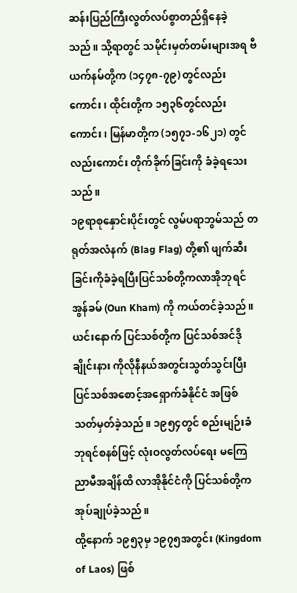ဆန်းပြည်ကြီးလွတ်လပ်စွာတည်ရှိနေခဲ့သည်။ သို့ရာတွင် သမိုင်းမှတ်တမ်းများအရ ဗီယက်နမ်တို့က (၁၄၇၈-၇၉) တွင်လည်းကောင်း၊ ထိုင်းတို့က ၁၅၃၆တွင်လည်းကောင်း၊ မြန်မာတို့က (၁၅၇၁-၁၆၂၁) တွင်လည်းကောင်း တိုက်ခိုက်ခြင်းကို ခံခဲ့ရသေးသည်။
၁၉ရာစုနှောင်းပိုင်းတွင် လွမ်ပရာဘွမ်သည် တရုတ်အလံနက် (Blag Flag) တို့၏ ဖျက်ဆီးခြင်းကိုခံခဲ့ရပြီးပြင်သစ်တို့ကလာအိုဘုရင်အွန်ခမ် (Oun Kham) ကို ကယ်တင်ခဲ့သည်။
ယင်းနောက် ပြင်သစ်တို့က ပြင်သစ်အင်ဒိုချိုင်းနား ကိုလိုနီနယ်အတွင်းသွတ်သွင်းပြီး ပြင်သစ်အစောင့်အရှောက်ခံနိုင်ငံ အဖြစ် သတ်မှတ်ခဲ့သည်။ ၁၉၅၄တွင် စည်းမျဉ်းခံဘုရင်စနစ်ဖြင့် လုံးဝလွတ်လပ်ရေး မကြေညာမီအချိန်ထိ လာအိုနိုင်ငံကို ပြင်သစ်တို့က အုပ်ချုပ်ခဲ့သည်။
ထို့နောက် ၁၉၅၃မှ ၁၉၇၅အတွင်း (Kingdom of Laos) ဖြစ်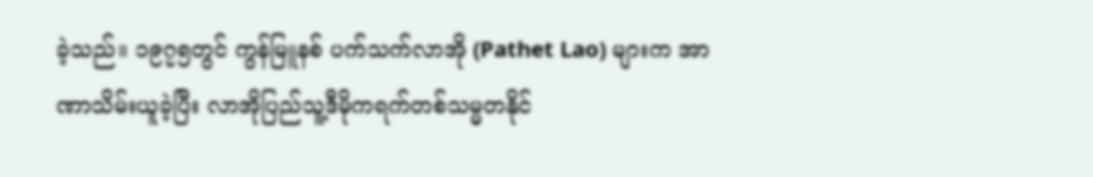ခဲ့သည်။ ၁၉၇၅တွင် ကွန်မြူနစ် ပက်သက်လာအို (Pathet Lao) များက အာဏာသိမ်းယူခဲ့ပြီး လာအိုပြည်သူ့ဒီမိုကရက်တစ်သမ္မတနိုင်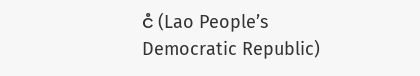ငံ (Lao People’s Democratic Republic)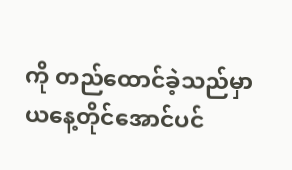ကို တည်ထောင်ခဲ့သည်မှာ ယနေ့တိုင်အောင်ပင်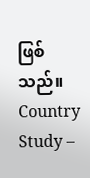ဖြစ်သည်။
Country Study –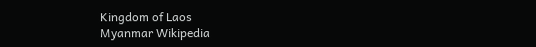Kingdom of Laos
Myanmar Wikipedia